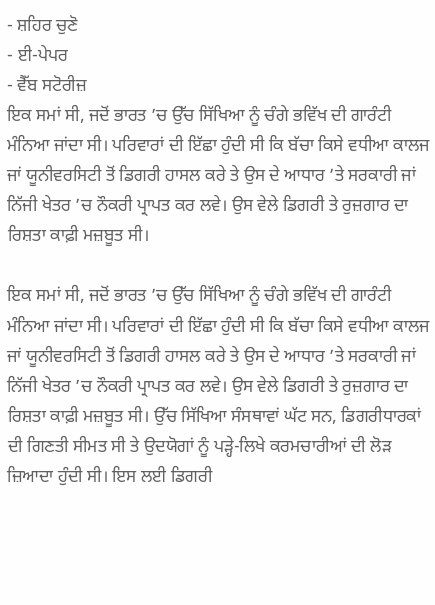- ਸ਼ਹਿਰ ਚੁਣੋ
- ਈ-ਪੇਪਰ
- ਵੈੱਬ ਸਟੋਰੀਜ਼
ਇਕ ਸਮਾਂ ਸੀ, ਜਦੋਂ ਭਾਰਤ ’ਚ ਉੱਚ ਸਿੱਖਿਆ ਨੂੰ ਚੰਗੇ ਭਵਿੱਖ ਦੀ ਗਾਰੰਟੀ ਮੰਨਿਆ ਜਾਂਦਾ ਸੀ। ਪਰਿਵਾਰਾਂ ਦੀ ਇੱਛਾ ਹੁੰਦੀ ਸੀ ਕਿ ਬੱਚਾ ਕਿਸੇ ਵਧੀਆ ਕਾਲਜ ਜਾਂ ਯੂਨੀਵਰਸਿਟੀ ਤੋਂ ਡਿਗਰੀ ਹਾਸਲ ਕਰੇ ਤੇ ਉਸ ਦੇ ਆਧਾਰ ’ਤੇ ਸਰਕਾਰੀ ਜਾਂ ਨਿੱਜੀ ਖੇਤਰ ’ਚ ਨੌਕਰੀ ਪ੍ਰਾਪਤ ਕਰ ਲਵੇ। ਉਸ ਵੇਲੇ ਡਿਗਰੀ ਤੇ ਰੁਜ਼ਗਾਰ ਦਾ ਰਿਸ਼ਤਾ ਕਾਫ਼ੀ ਮਜ਼ਬੂਤ ਸੀ।

ਇਕ ਸਮਾਂ ਸੀ, ਜਦੋਂ ਭਾਰਤ ’ਚ ਉੱਚ ਸਿੱਖਿਆ ਨੂੰ ਚੰਗੇ ਭਵਿੱਖ ਦੀ ਗਾਰੰਟੀ ਮੰਨਿਆ ਜਾਂਦਾ ਸੀ। ਪਰਿਵਾਰਾਂ ਦੀ ਇੱਛਾ ਹੁੰਦੀ ਸੀ ਕਿ ਬੱਚਾ ਕਿਸੇ ਵਧੀਆ ਕਾਲਜ ਜਾਂ ਯੂਨੀਵਰਸਿਟੀ ਤੋਂ ਡਿਗਰੀ ਹਾਸਲ ਕਰੇ ਤੇ ਉਸ ਦੇ ਆਧਾਰ ’ਤੇ ਸਰਕਾਰੀ ਜਾਂ ਨਿੱਜੀ ਖੇਤਰ ’ਚ ਨੌਕਰੀ ਪ੍ਰਾਪਤ ਕਰ ਲਵੇ। ਉਸ ਵੇਲੇ ਡਿਗਰੀ ਤੇ ਰੁਜ਼ਗਾਰ ਦਾ ਰਿਸ਼ਤਾ ਕਾਫ਼ੀ ਮਜ਼ਬੂਤ ਸੀ। ਉੱਚ ਸਿੱਖਿਆ ਸੰਸਥਾਵਾਂ ਘੱਟ ਸਨ, ਡਿਗਰੀਧਾਰਕਾਂ ਦੀ ਗਿਣਤੀ ਸੀਮਤ ਸੀ ਤੇ ਉਦਯੋਗਾਂ ਨੂੰ ਪੜ੍ਹੇ-ਲਿਖੇ ਕਰਮਚਾਰੀਆਂ ਦੀ ਲੋੜ ਜ਼ਿਆਦਾ ਹੁੰਦੀ ਸੀ। ਇਸ ਲਈ ਡਿਗਰੀ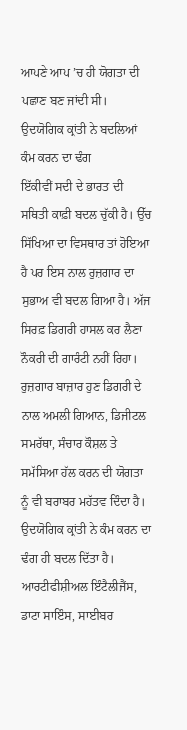ਆਪਣੇ ਆਪ ’ਚ ਹੀ ਯੋਗਤਾ ਦੀ ਪਛਾਣ ਬਣ ਜਾਂਦੀ ਸੀ।
ਉਦਯੋਗਿਕ ਕ੍ਰਾਂਤੀ ਨੇ ਬਦਲਿਆਂ ਕੰਮ ਕਰਨ ਦਾ ਢੰਗ
ਇੱਕੀਵੀਂ ਸਦੀ ਦੇ ਭਾਰਤ ਦੀ ਸਥਿਤੀ ਕਾਫ਼ੀ ਬਦਲ ਚੁੱਕੀ ਹੈ। ਉੱਚ ਸਿੱਖਿਆ ਦਾ ਵਿਸਥਾਰ ਤਾਂ ਹੋਇਆ ਹੈ ਪਰ ਇਸ ਨਾਲ ਰੁਜ਼ਗਾਰ ਦਾ ਸੁਭਾਅ ਵੀ ਬਦਲ ਗਿਆ ਹੈ। ਅੱਜ ਸਿਰਫ਼ ਡਿਗਰੀ ਹਾਸਲ ਕਰ ਲੈਣਾ ਨੌਕਰੀ ਦੀ ਗਾਰੰਟੀ ਨਹੀਂ ਰਿਹਾ। ਰੁਜ਼ਗਾਰ ਬਾਜ਼ਾਰ ਹੁਣ ਡਿਗਰੀ ਦੇ ਨਾਲ ਅਮਲੀ ਗਿਆਨ, ਡਿਜੀਟਲ ਸਮਰੱਥਾ, ਸੰਚਾਰ ਕੌਸ਼ਲ ਤੇ ਸਮੱਸਿਆ ਹੱਲ ਕਰਨ ਦੀ ਯੋਗਤਾ ਨੂੰ ਵੀ ਬਰਾਬਰ ਮਹੱਤਵ ਦਿੰਦਾ ਹੈ। ਉਦਯੋਗਿਕ ਕ੍ਰਾਂਤੀ ਨੇ ਕੰਮ ਕਰਨ ਦਾ ਢੰਗ ਹੀ ਬਦਲ ਦਿੱਤਾ ਹੈ। ਆਰਟੀਫੀਸ਼ੀਅਲ ਇੰਟੈਲੀਜੈਂਸ, ਡਾਟਾ ਸਾਇੰਸ, ਸਾਈਬਰ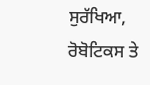ਸੁਰੱਖਿਆ, ਰੋਬੋਟਿਕਸ ਤੇ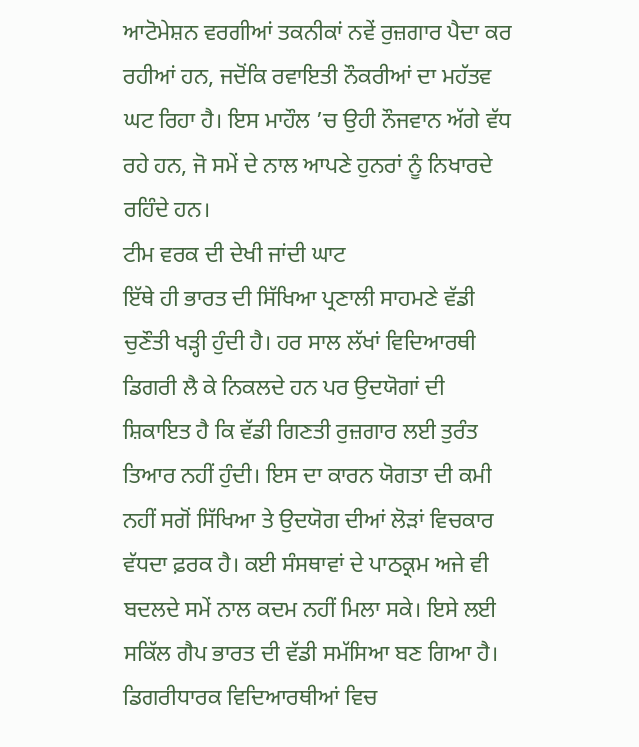ਆਟੋਮੇਸ਼ਨ ਵਰਗੀਆਂ ਤਕਨੀਕਾਂ ਨਵੇਂ ਰੁਜ਼ਗਾਰ ਪੈਦਾ ਕਰ ਰਹੀਆਂ ਹਨ, ਜਦੋਂਕਿ ਰਵਾਇਤੀ ਨੌਕਰੀਆਂ ਦਾ ਮਹੱਤਵ ਘਟ ਰਿਹਾ ਹੈ। ਇਸ ਮਾਹੌਲ ’ਚ ਉਹੀ ਨੌਜਵਾਨ ਅੱਗੇ ਵੱਧ ਰਹੇ ਹਨ, ਜੋ ਸਮੇਂ ਦੇ ਨਾਲ ਆਪਣੇ ਹੁਨਰਾਂ ਨੂੰ ਨਿਖਾਰਦੇ ਰਹਿੰਦੇ ਹਨ।
ਟੀਮ ਵਰਕ ਦੀ ਦੇਖੀ ਜਾਂਦੀ ਘਾਟ
ਇੱਥੇ ਹੀ ਭਾਰਤ ਦੀ ਸਿੱਖਿਆ ਪ੍ਰਣਾਲੀ ਸਾਹਮਣੇ ਵੱਡੀ ਚੁਣੌਤੀ ਖੜ੍ਹੀ ਹੁੰਦੀ ਹੈ। ਹਰ ਸਾਲ ਲੱਖਾਂ ਵਿਦਿਆਰਥੀ ਡਿਗਰੀ ਲੈ ਕੇ ਨਿਕਲਦੇ ਹਨ ਪਰ ਉਦਯੋਗਾਂ ਦੀ ਸ਼ਿਕਾਇਤ ਹੈ ਕਿ ਵੱਡੀ ਗਿਣਤੀ ਰੁਜ਼ਗਾਰ ਲਈ ਤੁਰੰਤ ਤਿਆਰ ਨਹੀਂ ਹੁੰਦੀ। ਇਸ ਦਾ ਕਾਰਨ ਯੋਗਤਾ ਦੀ ਕਮੀ ਨਹੀਂ ਸਗੋਂ ਸਿੱਖਿਆ ਤੇ ਉਦਯੋਗ ਦੀਆਂ ਲੋੜਾਂ ਵਿਚਕਾਰ ਵੱਧਦਾ ਫ਼ਰਕ ਹੈ। ਕਈ ਸੰਸਥਾਵਾਂ ਦੇ ਪਾਠਕ੍ਰਮ ਅਜੇ ਵੀ ਬਦਲਦੇ ਸਮੇਂ ਨਾਲ ਕਦਮ ਨਹੀਂ ਮਿਲਾ ਸਕੇ। ਇਸੇ ਲਈ ਸਕਿੱਲ ਗੈਪ ਭਾਰਤ ਦੀ ਵੱਡੀ ਸਮੱਸਿਆ ਬਣ ਗਿਆ ਹੈ। ਡਿਗਰੀਧਾਰਕ ਵਿਦਿਆਰਥੀਆਂ ਵਿਚ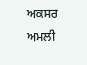ਅਕਸਰ ਅਮਲੀ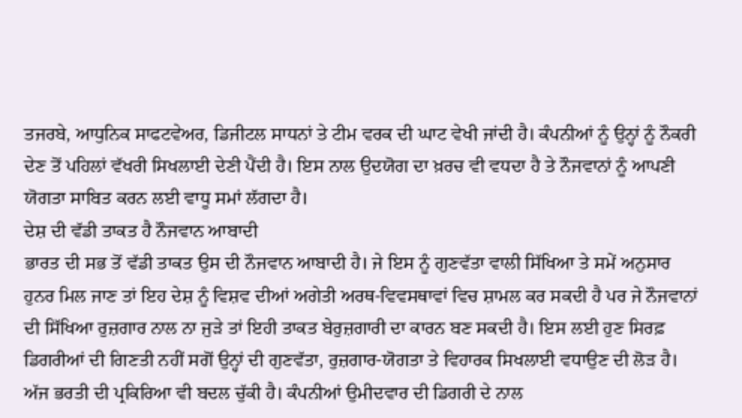ਤਜਰਬੇ, ਆਧੁਨਿਕ ਸਾਫਟਵੇਅਰ, ਡਿਜੀਟਲ ਸਾਧਨਾਂ ਤੇ ਟੀਮ ਵਰਕ ਦੀ ਘਾਟ ਵੇਖੀ ਜਾਂਦੀ ਹੈ। ਕੰਪਨੀਆਂ ਨੂੰ ਉਨ੍ਹਾਂ ਨੂੰ ਨੌਕਰੀ ਦੇਣ ਤੋਂ ਪਹਿਲਾਂ ਵੱਖਰੀ ਸਿਖਲਾਈ ਦੇਣੀ ਪੈਂਦੀ ਹੈ। ਇਸ ਨਾਲ ਉਦਯੋਗ ਦਾ ਖ਼ਰਚ ਵੀ ਵਧਦਾ ਹੈ ਤੇ ਨੌਜਵਾਨਾਂ ਨੂੰ ਆਪਣੀ ਯੋਗਤਾ ਸਾਬਿਤ ਕਰਨ ਲਈ ਵਾਧੂ ਸਮਾਂ ਲੱਗਦਾ ਹੈ।
ਦੇਸ਼ ਦੀ ਵੱਡੀ ਤਾਕਤ ਹੈ ਨੌਜਵਾਨ ਆਬਾਦੀ
ਭਾਰਤ ਦੀ ਸਭ ਤੋਂ ਵੱਡੀ ਤਾਕਤ ਉਸ ਦੀ ਨੌਜਵਾਨ ਆਬਾਦੀ ਹੈ। ਜੇ ਇਸ ਨੂੰ ਗੁਣਵੱਤਾ ਵਾਲੀ ਸਿੱਖਿਆ ਤੇ ਸਮੇਂ ਅਨੁਸਾਰ ਹੁਨਰ ਮਿਲ ਜਾਣ ਤਾਂ ਇਹ ਦੇਸ਼ ਨੂੰ ਵਿਸ਼ਵ ਦੀਆਂ ਅਗੇਤੀ ਅਰਥ-ਵਿਵਸਥਾਵਾਂ ਵਿਚ ਸ਼ਾਮਲ ਕਰ ਸਕਦੀ ਹੈ ਪਰ ਜੇ ਨੌਜਵਾਨਾਂ ਦੀ ਸਿੱਖਿਆ ਰੁਜ਼ਗਾਰ ਨਾਲ ਨਾ ਜੁੜੇ ਤਾਂ ਇਹੀ ਤਾਕਤ ਬੇਰੁਜ਼ਗਾਰੀ ਦਾ ਕਾਰਨ ਬਣ ਸਕਦੀ ਹੈ। ਇਸ ਲਈ ਹੁਣ ਸਿਰਫ਼ ਡਿਗਰੀਆਂ ਦੀ ਗਿਣਤੀ ਨਹੀਂ ਸਗੋਂ ਉਨ੍ਹਾਂ ਦੀ ਗੁਣਵੱਤਾ, ਰੁਜ਼ਗਾਰ-ਯੋਗਤਾ ਤੇ ਵਿਹਾਰਕ ਸਿਖਲਾਈ ਵਧਾਉਣ ਦੀ ਲੋੜ ਹੈ। ਅੱਜ ਭਰਤੀ ਦੀ ਪ੍ਰਕਿਰਿਆ ਵੀ ਬਦਲ ਚੁੱਕੀ ਹੈ। ਕੰਪਨੀਆਂ ਉਮੀਦਵਾਰ ਦੀ ਡਿਗਰੀ ਦੇ ਨਾਲ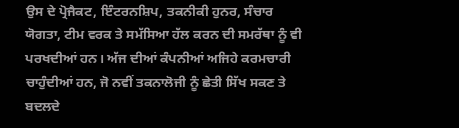ਉਸ ਦੇ ਪ੍ਰੋਜੈਕਟ, ਇੰਟਰਨਸ਼ਿਪ, ਤਕਨੀਕੀ ਹੁਨਰ, ਸੰਚਾਰ ਯੋਗਤਾ, ਟੀਮ ਵਰਕ ਤੇ ਸਮੱਸਿਆ ਹੱਲ ਕਰਨ ਦੀ ਸਮਰੱਥਾ ਨੂੰ ਵੀ ਪਰਖਦੀਆਂ ਹਨ। ਅੱਜ ਦੀਆਂ ਕੰਪਨੀਆਂ ਅਜਿਹੇ ਕਰਮਚਾਰੀ ਚਾਹੁੰਦੀਆਂ ਹਨ, ਜੋ ਨਵੀਂ ਤਕਨਾਲੋਜੀ ਨੂੰ ਛੇਤੀ ਸਿੱਖ ਸਕਣ ਤੇ ਬਦਲਦੇ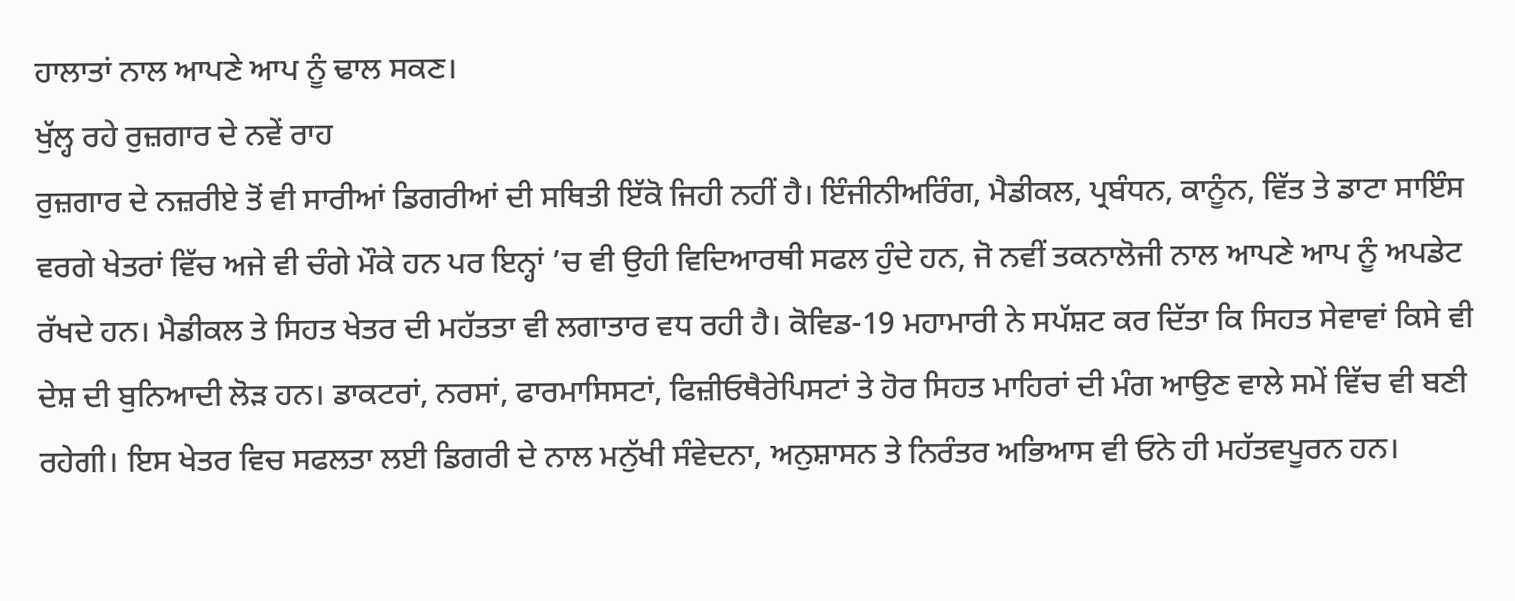ਹਾਲਾਤਾਂ ਨਾਲ ਆਪਣੇ ਆਪ ਨੂੰ ਢਾਲ ਸਕਣ।
ਖੁੱਲ੍ਹ ਰਹੇ ਰੁਜ਼ਗਾਰ ਦੇ ਨਵੇਂ ਰਾਹ
ਰੁਜ਼ਗਾਰ ਦੇ ਨਜ਼ਰੀਏ ਤੋਂ ਵੀ ਸਾਰੀਆਂ ਡਿਗਰੀਆਂ ਦੀ ਸਥਿਤੀ ਇੱਕੋ ਜਿਹੀ ਨਹੀਂ ਹੈ। ਇੰਜੀਨੀਅਰਿੰਗ, ਮੈਡੀਕਲ, ਪ੍ਰਬੰਧਨ, ਕਾਨੂੰਨ, ਵਿੱਤ ਤੇ ਡਾਟਾ ਸਾਇੰਸ ਵਰਗੇ ਖੇਤਰਾਂ ਵਿੱਚ ਅਜੇ ਵੀ ਚੰਗੇ ਮੌਕੇ ਹਨ ਪਰ ਇਨ੍ਹਾਂ ’ਚ ਵੀ ਉਹੀ ਵਿਦਿਆਰਥੀ ਸਫਲ ਹੁੰਦੇ ਹਨ, ਜੋ ਨਵੀਂ ਤਕਨਾਲੋਜੀ ਨਾਲ ਆਪਣੇ ਆਪ ਨੂੰ ਅਪਡੇਟ ਰੱਖਦੇ ਹਨ। ਮੈਡੀਕਲ ਤੇ ਸਿਹਤ ਖੇਤਰ ਦੀ ਮਹੱਤਤਾ ਵੀ ਲਗਾਤਾਰ ਵਧ ਰਹੀ ਹੈ। ਕੋਵਿਡ-19 ਮਹਾਮਾਰੀ ਨੇ ਸਪੱਸ਼ਟ ਕਰ ਦਿੱਤਾ ਕਿ ਸਿਹਤ ਸੇਵਾਵਾਂ ਕਿਸੇ ਵੀ ਦੇਸ਼ ਦੀ ਬੁਨਿਆਦੀ ਲੋੜ ਹਨ। ਡਾਕਟਰਾਂ, ਨਰਸਾਂ, ਫਾਰਮਾਸਿਸਟਾਂ, ਫਿਜ਼ੀਓਥੈਰੇਪਿਸਟਾਂ ਤੇ ਹੋਰ ਸਿਹਤ ਮਾਹਿਰਾਂ ਦੀ ਮੰਗ ਆਉਣ ਵਾਲੇ ਸਮੇਂ ਵਿੱਚ ਵੀ ਬਣੀ ਰਹੇਗੀ। ਇਸ ਖੇਤਰ ਵਿਚ ਸਫਲਤਾ ਲਈ ਡਿਗਰੀ ਦੇ ਨਾਲ ਮਨੁੱਖੀ ਸੰਵੇਦਨਾ, ਅਨੁਸ਼ਾਸਨ ਤੇ ਨਿਰੰਤਰ ਅਭਿਆਸ ਵੀ ਓਨੇ ਹੀ ਮਹੱਤਵਪੂਰਨ ਹਨ।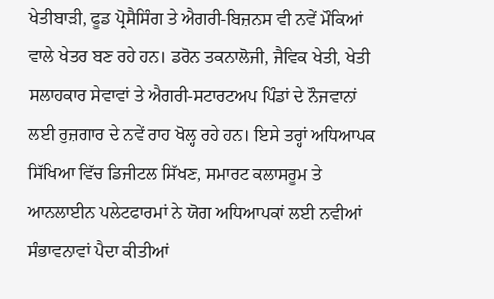ਖੇਤੀਬਾੜੀ, ਫੂਡ ਪ੍ਰੋਸੈਸਿੰਗ ਤੇ ਐਗਰੀ-ਬਿਜ਼ਨਸ ਵੀ ਨਵੇਂ ਮੌਕਿਆਂ ਵਾਲੇ ਖੇਤਰ ਬਣ ਰਹੇ ਹਨ। ਡਰੋਨ ਤਕਨਾਲੋਜੀ, ਜੈਵਿਕ ਖੇਤੀ, ਖੇਤੀ ਸਲਾਹਕਾਰ ਸੇਵਾਵਾਂ ਤੇ ਐਗਰੀ-ਸਟਾਰਟਅਪ ਪਿੰਡਾਂ ਦੇ ਨੌਜਵਾਨਾਂ ਲਈ ਰੁਜ਼ਗਾਰ ਦੇ ਨਵੇਂ ਰਾਹ ਖੋਲ੍ਹ ਰਹੇ ਹਨ। ਇਸੇ ਤਰ੍ਹਾਂ ਅਧਿਆਪਕ ਸਿੱਖਿਆ ਵਿੱਚ ਡਿਜੀਟਲ ਸਿੱਖਣ, ਸਮਾਰਟ ਕਲਾਸਰੂਮ ਤੇ ਆਨਲਾਈਨ ਪਲੇਟਫਾਰਮਾਂ ਨੇ ਯੋਗ ਅਧਿਆਪਕਾਂ ਲਈ ਨਵੀਆਂ ਸੰਭਾਵਨਾਵਾਂ ਪੈਦਾ ਕੀਤੀਆਂ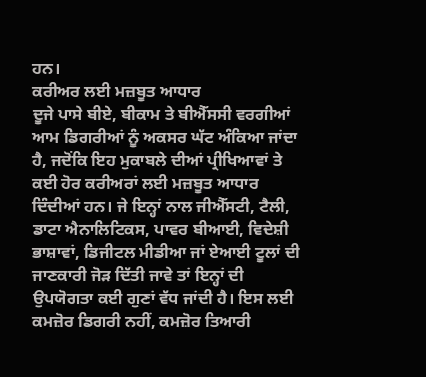ਹਨ।
ਕਰੀਅਰ ਲਈ ਮਜ਼ਬੂਤ ਆਧਾਰ
ਦੂਜੇ ਪਾਸੇ ਬੀਏ, ਬੀਕਾਮ ਤੇ ਬੀਐੱਸਸੀ ਵਰਗੀਆਂ ਆਮ ਡਿਗਰੀਆਂ ਨੂੰ ਅਕਸਰ ਘੱਟ ਅੰਕਿਆ ਜਾਂਦਾ ਹੈ, ਜਦੋਂਕਿ ਇਹ ਮੁਕਾਬਲੇ ਦੀਆਂ ਪ੍ਰੀਖਿਆਵਾਂ ਤੇ ਕਈ ਹੋਰ ਕਰੀਅਰਾਂ ਲਈ ਮਜ਼ਬੂਤ ਆਧਾਰ ਦਿੰਦੀਆਂ ਹਨ। ਜੇ ਇਨ੍ਹਾਂ ਨਾਲ ਜੀਐੱਸਟੀ, ਟੈਲੀ, ਡਾਟਾ ਐਨਾਲਿਟਿਕਸ, ਪਾਵਰ ਬੀਆਈ, ਵਿਦੇਸ਼ੀ ਭਾਸ਼ਾਵਾਂ, ਡਿਜੀਟਲ ਮੀਡੀਆ ਜਾਂ ਏਆਈ ਟੂਲਾਂ ਦੀ ਜਾਣਕਾਰੀ ਜੋੜ ਦਿੱਤੀ ਜਾਵੇ ਤਾਂ ਇਨ੍ਹਾਂ ਦੀ ਉਪਯੋਗਤਾ ਕਈ ਗੁਣਾਂ ਵੱਧ ਜਾਂਦੀ ਹੈ। ਇਸ ਲਈ ਕਮਜ਼ੋਰ ਡਿਗਰੀ ਨਹੀਂ, ਕਮਜ਼ੋਰ ਤਿਆਰੀ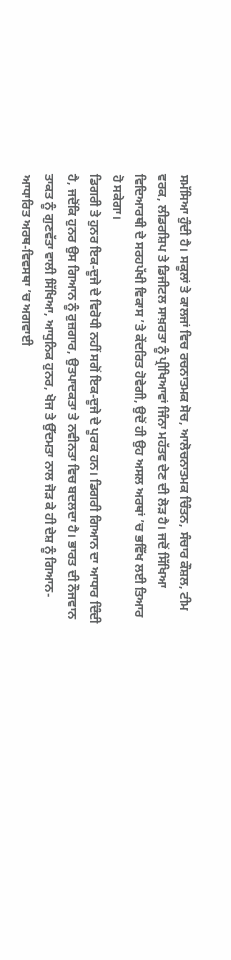ਸਮੱਸਿਆ ਹੁੰਦੀ ਹੈ। ਸਕੂਲਾਂ ਤੇ ਕਾਲਜਾਂ ਵਿਚ ਰਚਨਾਤਮਕ ਸੋਚ, ਆਲੋਚਨਾਤਮਕ ਚਿੰਤਨ, ਸੰਚਾਰ ਕੌਸ਼ਲ, ਟੀਮ ਵਰਕ, ਲੀਡਰਸ਼ਿਪ ਤੇ ਡਿਜੀਟਲ ਸਾਖ਼ਰਤਾ ਨੂੰ ਪ੍ਰੀਖਿਆਵਾਂ ਜਿੰਨਾ ਮਹੱਤਵ ਦੇਣ ਦੀ ਲੋੜ ਹੈ। ਜਦੋਂ ਸਿੱਖਿਆ ਵਿਦਿਆਰਥੀ ਦੇ ਸਰਹਪੱਖੀ ਵਿਕਾਸ ’ਤੇ ਕੇਂਦਰਿਤ ਹੋਵੇਗੀ, ਉਦੋਂ ਹੀ ਉਹ ਅਸਲ ਅਰਥਾਂ ’ਚ ਭਵਿੱਖ ਲਈ ਤਿਆਰ ਹੋ ਸਕੇਗਾ।
ਡਿਗਰੀ ਤੇ ਹੁਨਰ ਇਕ-ਦੂਜੇ ਦੇ ਵਿਰੋਧੀ ਨਹੀਂ ਸਗੋਂ ਇਕ-ਦੂਜੇ ਦੇ ਪੂਰਕ ਹਨ। ਡਿਗਰੀ ਗਿਆਨ ਦਾ ਆਧਾਰ ਦਿੰਦੀ ਹੈ, ਜਦੋਂਕਿ ਹੁਨਰ ਉਸ ਗਿਆਨ ਨੂੰ ਰੁਜ਼ਗਾਰ, ਉਤਪਾਦਕਤਾ ਤੇ ਨਵੀਨਤਾ ਵਿਚ ਬਦਲਦਾ ਹੈ। ਭਾਰਤ ਦੀ ਨੌਜਵਾਨ ਤਾਕਤ ਨੂੰ ਗੁਣਵੱਤਾ ਵਾਲੀ ਸਿੱਖਿਆ, ਆਧੁਨਿਕ ਹੁਨਰ, ਖੋਜ ਤੇ ਉੱਦਮਤਾ ਨਾਲ ਜੋੜ ਕੇ ਹੀ ਦੇਸ਼ ਨੂੰ ਗਿਆਨ-ਆਧਾਰਿਤ ਅਰਥ-ਵਿਵਸਥਾ ’ਚ ਅਗਵਾਈ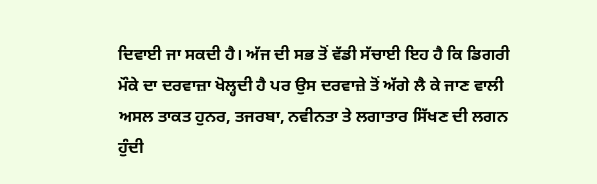ਦਿਵਾਈ ਜਾ ਸਕਦੀ ਹੈ। ਅੱਜ ਦੀ ਸਭ ਤੋਂ ਵੱਡੀ ਸੱਚਾਈ ਇਹ ਹੈ ਕਿ ਡਿਗਰੀ ਮੌਕੇ ਦਾ ਦਰਵਾਜ਼ਾ ਖੋਲ੍ਹਦੀ ਹੈ ਪਰ ਉਸ ਦਰਵਾਜ਼ੇ ਤੋਂ ਅੱਗੇ ਲੈ ਕੇ ਜਾਣ ਵਾਲੀ ਅਸਲ ਤਾਕਤ ਹੁਨਰ, ਤਜਰਬਾ, ਨਵੀਨਤਾ ਤੇ ਲਗਾਤਾਰ ਸਿੱਖਣ ਦੀ ਲਗਨ ਹੁੰਦੀ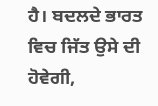ਹੈ। ਬਦਲਦੇ ਭਾਰਤ ਵਿਚ ਜਿੱਤ ਉਸੇ ਦੀ ਹੋਵੇਗੀ,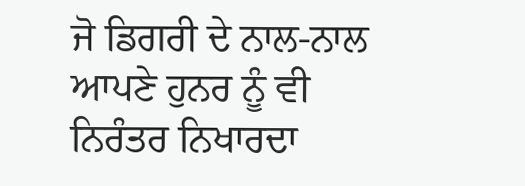ਜੋ ਡਿਗਰੀ ਦੇ ਨਾਲ-ਨਾਲ ਆਪਣੇ ਹੁਨਰ ਨੂੰ ਵੀ ਨਿਰੰਤਰ ਨਿਖਾਰਦਾ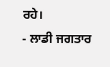ਰਹੇ।
- ਲਾਡੀ ਜਗਤਾਰ